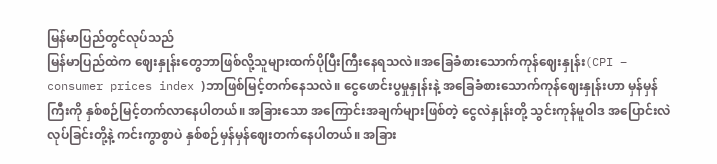မြန်မာပြည်တွင်လုပ်သည်
မြန်မာပြည်ထဲက ဈေးနှုန်းတွေဘာဖြစ်လို့သူများထက်ပိုပြီးကြီးနေရသလဲ။အခြေခံစားသောက်ကုန်ဈေးနှုန်း(CPI – consumer prices index )ဘာဖြစ်မြင့်တက်နေသလဲ။ ငွေဖောင်းပွမှုနှုန်းနဲ့ အခြေခံစားသောက်ကုန်ဈေးနှုန်းဟာ မှန်မှန်ကြီးကို နှစ်စဉ်မြင့်တက်လာနေပါတယ်။ အခြားသော အကြောင်းအချက်များဖြစ်တဲ့ ငွေလဲနှုန်းတို့ သွင်းကုန်မူဝါဒ အပြောင်းလဲ လုပ်ခြင်းတို့နဲ့ ကင်းကွာစွာပဲ နှစ်စဉ်မှန်မှန်ဈေးတက်နေပါတယ်။ အခြား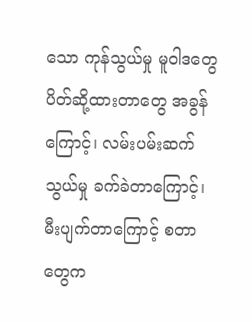သော ကုန်သွယ်မှု မူဝါဒတွေ ပိတ်ဆို့ထားတာတွေ အခွန်ကြောင့်၊ လမ်းပမ်းဆက်သွယ်မှု ခက်ခဲတာကြောင့်၊ မီးပျက်တာကြောင့် စတာတွေက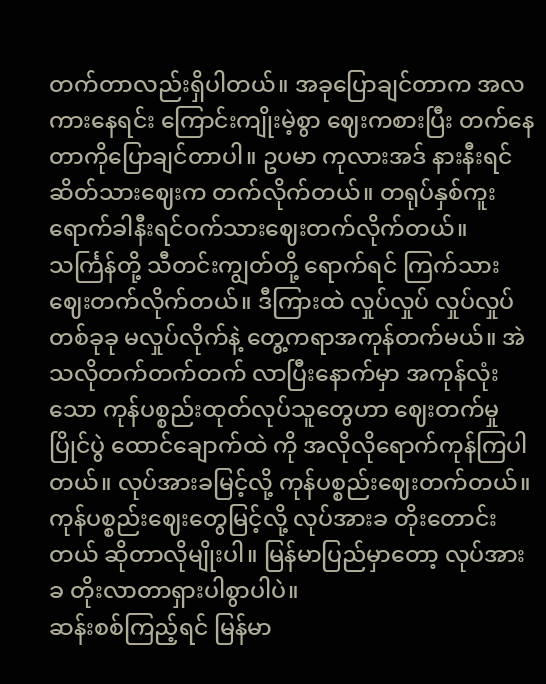တက်တာလည်းရှိပါတယ်။ အခုပြောချင်တာက အလကားနေရင်း ကြောင်းကျိုးမဲ့စွာ ဈေးကစားပြီး တက်နေတာကိုပြောချင်တာပါ။ ဥပမာ ကုလားအဒ် နားနီးရင် ဆိတ်သားဈေးက တက်လိုက်တယ်။ တရုပ်နှစ်ကူးရောက်ခါနီးရင်ဝက်သားဈေးတက်လိုက်တယ်။ သင်္ကြန်တို့ သီတင်းကျွတ်တို့ ရောက်ရင် ကြက်သားဈေးတက်လိုက်တယ်။ ဒီကြားထဲ လှုပ်လှုပ် လှုပ်လှုပ် တစ်ခုခု မလှုပ်လိုက်နဲ့ တွေ့ကရာအကုန်တက်မယ်။ အဲသလိုတက်တက်တက် လာပြီးနောက်မှာ အကုန်လုံးသော ကုန်ပစ္စည်းထုတ်လုပ်သူတွေဟာ ဈေးတက်မှု ပြိုင်ပွဲ ထောင်ချောက်ထဲ ကို အလိုလိုရောက်ကုန်ကြပါတယ်။ လုပ်အားခမြင့်လို့ ကုန်ပစ္စည်းဈေးတက်တယ်။ ကုန်ပစ္စည်းဈေးတွေမြင့်လို့ လုပ်အားခ တိုးတောင်းတယ် ဆိုတာလိုမျိုးပါ။ မြန်မာပြည်မှာတော့ လုပ်အားခ တိုးလာတာရှားပါစွာပါပဲ။
ဆန်းစစ်ကြည့်ရင် မြန်မာ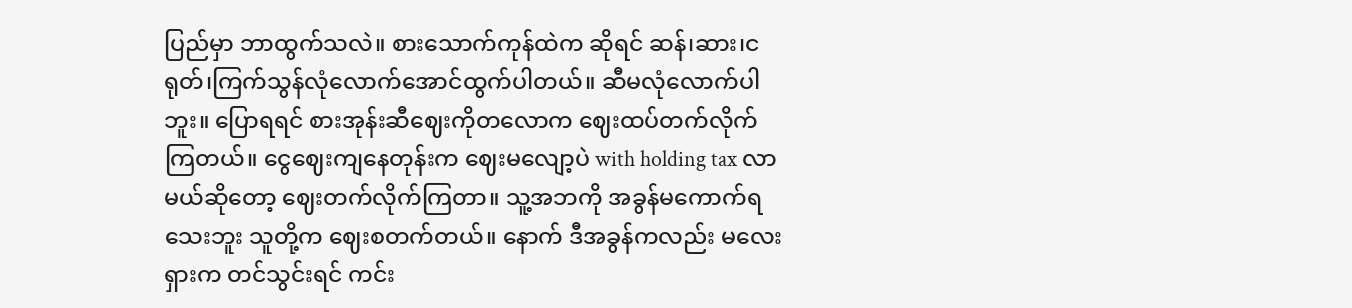ပြည်မှာ ဘာထွက်သလဲ။ စားသောက်ကုန်ထဲက ဆိုရင် ဆန်၊ဆား၊ငရုတ်၊ကြက်သွန်လုံလောက်အောင်ထွက်ပါတယ်။ ဆီမလုံလောက်ပါဘူး။ ပြောရရင် စားအုန်းဆီဈေးကိုတလောက ဈေးထပ်တက်လိုက်ကြတယ်။ ငွေဈေးကျနေတုန်းက ဈေးမလျော့ပဲ with holding tax လာမယ်ဆိုတော့ ဈေးတက်လိုက်ကြတာ။ သူ့အဘကို အခွန်မကောက်ရသေးဘူး သူတို့က ဈေးစတက်တယ်။ နောက် ဒီအခွန်ကလည်း မလေးရှားက တင်သွင်းရင် ကင်း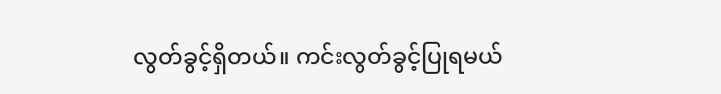လွတ်ခွင့်ရှိတယ်။ ကင်းလွတ်ခွင့်ပြုရမယ်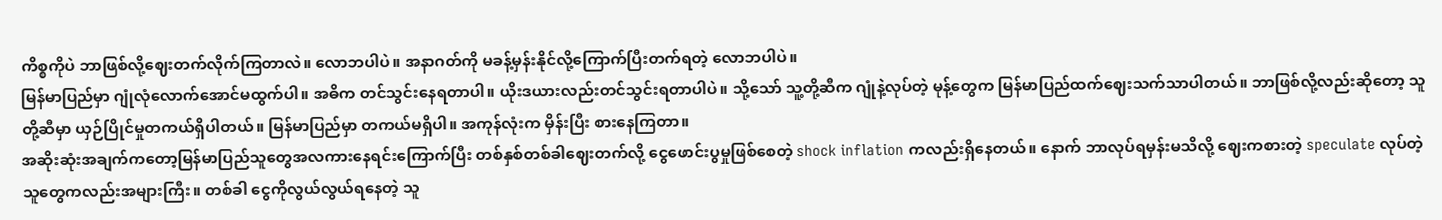ကိစ္စကိုပဲ ဘာဖြစ်လို့ဈေးတက်လိုက်ကြတာလဲ။ လောဘပါပဲ။ အနာဂတ်ကို မခန့်မှန်းနိုင်လို့ကြောက်ပြီးတက်ရတဲ့ လောဘပါပဲ။
မြန်မာပြည်မှာ ဂျုံလုံလောက်အောင်မထွက်ပါ။ အဓိက တင်သွင်းနေရတာပါ။ ယိုးဒယားလည်းတင်သွင်းရတာပါပဲ။ သို့သော် သူ့တို့ဆီက ဂျုံနဲ့လုပ်တဲ့ မုန့်တွေက မြန်မာပြည်ထက်ဈေးသက်သာပါတယ်။ ဘာဖြစ်လို့လည်းဆိုတော့ သူတို့ဆီမှာ ယှဉ်ပြိုင်မှုတကယ်ရှိပါတယ်။ မြန်မာပြည်မှာ တကယ်မရှိပါ။ အကုန်လုံးက မှိန်းပြီး စားနေကြတာ။
အဆိုးဆုံးအချက်ကတော့မြန်မာပြည်သူတွေအလကားနေရင်းကြောက်ပြီး တစ်နှစ်တစ်ခါဈေးတက်လို့ ငွေဖောင်းပွမှုဖြစ်စေတဲ့ shock inflation ကလည်းရှိနေတယ်။ နောက် ဘာလုပ်ရမှန်းမသိလို့ ဈေးကစားတဲ့ speculate လုပ်တဲ့သူတွေကလည်းအများကြီး။ တစ်ခါ ငွေကိုလွယ်လွယ်ရနေတဲ့ သူ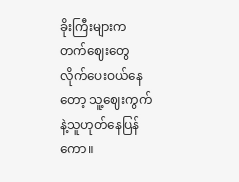ခိုးကြီးများက တက်ဈေးတွေလိုက်ပေးဝယ်နေတော့ သူ့ဈေးကွက်နဲ့သူဟုတ်နေပြန်ကော။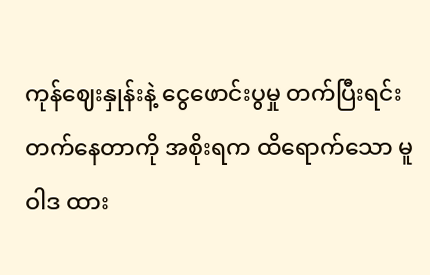ကုန်ဈေးနှုန်းနဲ့ ငွေဖောင်းပွမှု တက်ပြီးရင်းတက်နေတာကို အစိုးရက ထိရောက်သော မူဝါဒ ထား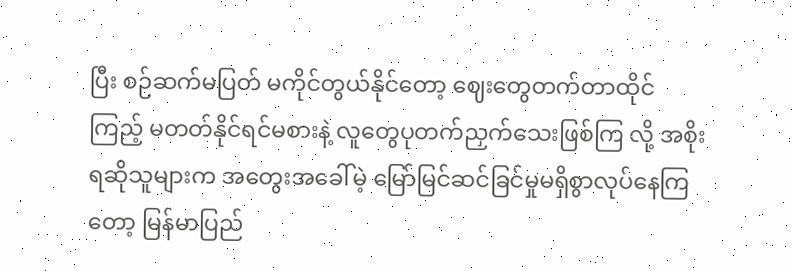ပြီး စဉ်ဆက်မပြတ် မကိုင်တွယ်နိုင်တော့ ဈေးတွေတက်တာထိုင်ကြည့် မတတ်နိုင်ရင်မစားနဲ့ လူတွေပုတက်ညှက်သေးဖြစ်ကြ လို့ အစိုးရဆိုသူများက အတွေးအခေါ်မဲ့ မြော်မြင်ဆင်ခြင်မှုမရှိစွာလုပ်နေကြတော့ မြန်မာပြည်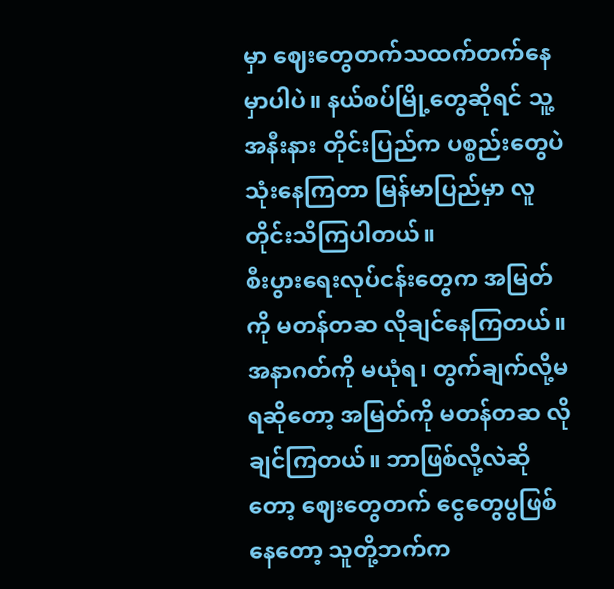မှာ ဈေးတွေတက်သထက်တက်နေမှာပါပဲ။ နယ်စပ်မြို့တွေဆိုရင် သူ့အနီးနား တိုင်းပြည်က ပစ္စည်းတွေပဲသုံးနေကြတာ မြန်မာပြည်မှာ လူတိုင်းသိကြပါတယ်။
စီးပွားရေးလုပ်ငန်းတွေက အမြတ်ကို မတန်တဆ လိုချင်နေကြတယ်။ အနာဂတ်ကို မယုံရ၊ တွက်ချက်လို့မရဆိုတော့ အမြတ်ကို မတန်တဆ လိုချင်ကြတယ်။ ဘာဖြစ်လို့လဲဆိုတော့ ဈေးတွေတက် ငွေတွေပွဖြစ်နေတော့ သူတို့ဘက်က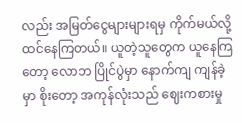လည်း အမြတ်ငွေများများရမှ ကိုက်မယ်လို့ထင်နေကြတယ်။ ယူတဲ့သူတွေက ယူနေကြတော့ လောဘ ပြိုင်ပွဲမှာ နောက်ကျ ကျန်ခဲ့မှာ စိုးတော့ အကုန်လုံးသည် ဈေးကစားမှု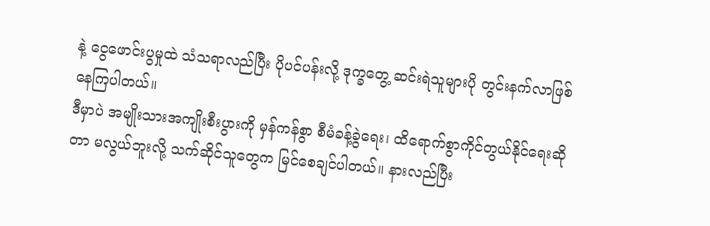နဲ့ ငွေဖောင်းပွမှုထဲ သံသရာလည်ပြီး ပိုပင်ပန်းလို့ ဒုက္ခတွေ့ ဆင်းရဲသူများပို တွင်းနက်လာဖြစ်နေကြပါတယ်။
ဒီမှာပဲ အမျိုးသားအကျိုးစီးပွားကို မှန်ကန်စွာ စီမံခန့်ခွဲရေး၊ ထိရောက်စွာကိုင်တွယ်နိုင်ရေးဆိုတာ မလွယ်ဘူးလို့ သက်ဆိုင်သူတွေက မြင်စေချင်ပါတယ်။ နားလည်ပြီး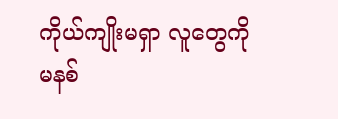ကိုယ်ကျိုးမရှာ လူတွေကို မနစ်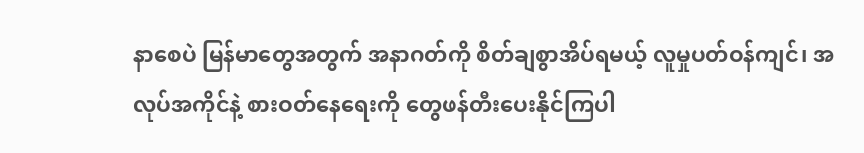နာစေပဲ မြန်မာတွေအတွက် အနာဂတ်ကို စိတ်ချစွာအိပ်ရမယ့် လူမှုပတ်ဝန်ကျင်၊ အလုပ်အကိုင်နဲ့ စားဝတ်နေရေးကို တွေဖန်တီးပေးနိုင်ကြပါ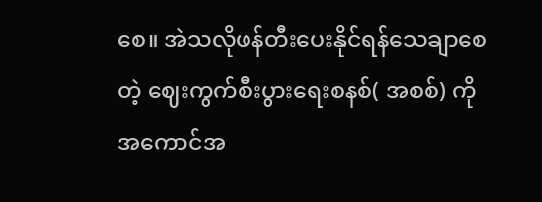စေ။ အဲသလိုဖန်တီးပေးနိုင်ရန်သေချာစေတဲ့ ဈေးကွက်စီးပွားရေးစနစ်( အစစ်) ကို အကောင်အ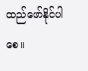ထည်ဖော်နိုင်ပါစေ။